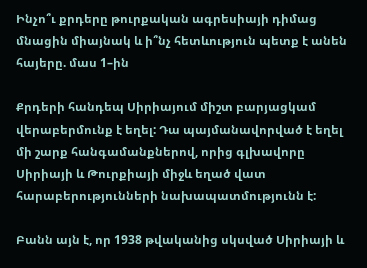Ինչո՞ւ քրդերը թուրքական ագրեսիայի դիմաց մնացին միայնակ և ի՞նչ հետևություն պետք է անեն հայերը. մաս 1–ին

Քրդերի հանդեպ Սիրիայում միշտ բարյացկամ վերաբերմունք է եղել: Դա պայմանավորված է եղել մի շարք հանգամանքներով, որից գլխավորը Սիրիայի և Թուրքիայի միջև եղած վատ հարաբերությունների նախապատմությունն է:

Բանն այն է, որ 1938 թվականից սկսված Սիրիայի և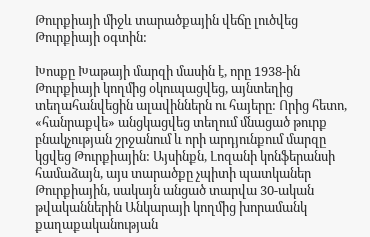Թուրքիայի միջև տարածքային վեճը լուծվեց Թուրքիայի օգտին:

Խոսքը Խաթայի մարզի մասին է, որը 1938-ին Թուրքիայի կողմից օկուպացվեց, այնտեղից տեղահանվեցին ալավիններն ու հայերը: Որից հետո, «հանրաքվե» անցկացվեց տեղում մնացած թուրք բնակչության շրջանում և որի արդյունքում մարզը կցվեց Թուրքիային: Այսինքն, Լոզանի կոնֆերանսի համաձայն, այս տարածքը չպիտի պատկաներ Թուրքիային, սակայն անցած տարվա 30-ական թվականներին Անկարայի կողմից խորամանկ քաղաքականության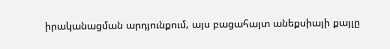իրականացման արդյունքում, այս բացահայտ անեքսիայի քայլը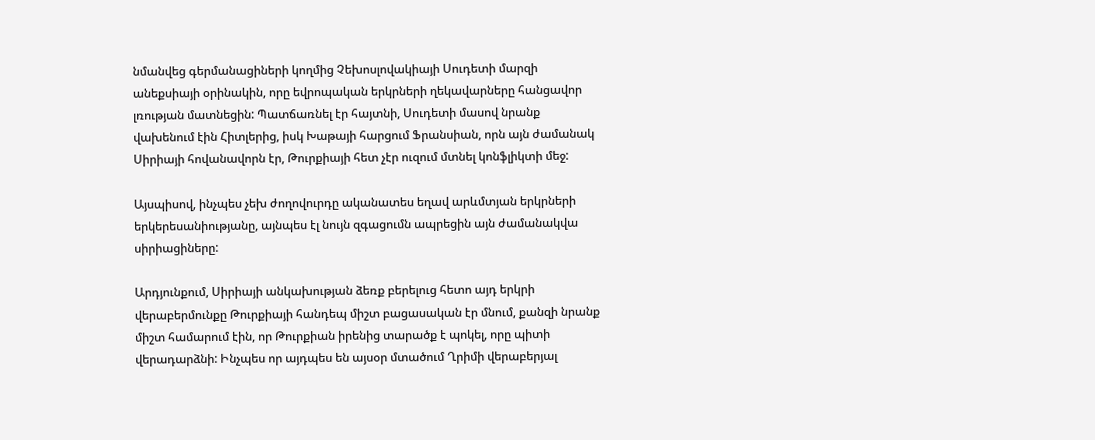նմանվեց գերմանացիների կողմից Չեխոսլովակիայի Սուդետի մարզի անեքսիայի օրինակին, որը եվրոպական երկրների ղեկավարները հանցավոր լռության մատնեցին: Պատճառնել էր հայտնի, Սուդետի մասով նրանք վախենում էին Հիտլերից, իսկ Խաթայի հարցում Ֆրանսիան, որն այն ժամանակ Սիրիայի հովանավորն էր, Թուրքիայի հետ չէր ուզում մտնել կոնֆլիկտի մեջ:

Այսպիսով, ինչպես չեխ ժողովուրդը ականատես եղավ արևմտյան երկրների երկերեսանիությանը, այնպես էլ նույն զգացումն ապրեցին այն ժամանակվա սիրիացիները:

Արդյունքում, Սիրիայի անկախության ձեռք բերելուց հետո այդ երկրի վերաբերմունքը Թուրքիայի հանդեպ միշտ բացասական էր մնում, քանզի նրանք միշտ համարում էին, որ Թուրքիան իրենից տարածք է պոկել, որը պիտի վերադարձնի: Ինչպես որ այդպես են այսօր մտածում Ղրիմի վերաբերյալ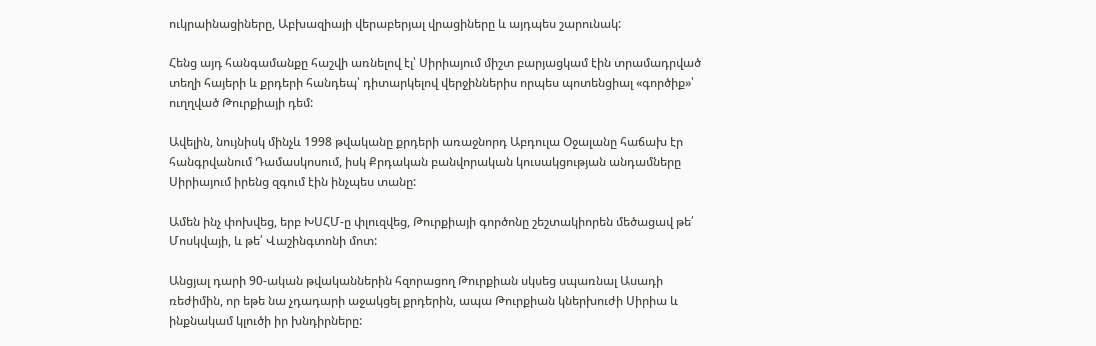ուկրաինացիները, Աբխազիայի վերաբերյալ վրացիները և այդպես շարունակ:

Հենց այդ հանգամանքը հաշվի առնելով էլ՝ Սիրիայում միշտ բարյացկամ էին տրամադրված տեղի հայերի և քրդերի հանդեպ՝ դիտարկելով վերջիններիս որպես պոտենցիալ «գործիք»՝ ուղղված Թուրքիայի դեմ:

Ավելին, նույնիսկ մինչև 1998 թվականը քրդերի առաջնորդ Աբդուլա Օջալանը հաճախ էր հանգրվանում Դամասկոսում, իսկ Քրդական բանվորական կուսակցության անդամները Սիրիայում իրենց զգում էին ինչպես տանը:

Ամեն ինչ փոխվեց, երբ ԽՍՀՄ-ը փլուզվեց, Թուրքիայի գործոնը շեշտակիորեն մեծացավ թե՛ Մոսկվայի, և թե՛ Վաշինգտոնի մոտ:

Անցյալ դարի 90-ական թվականներին հզորացող Թուրքիան սկսեց սպառնալ Ասադի ռեժիմին, որ եթե նա չդադարի աջակցել քրդերին, ապա Թուրքիան կներխուժի Սիրիա և ինքնակամ կլուծի իր խնդիրները: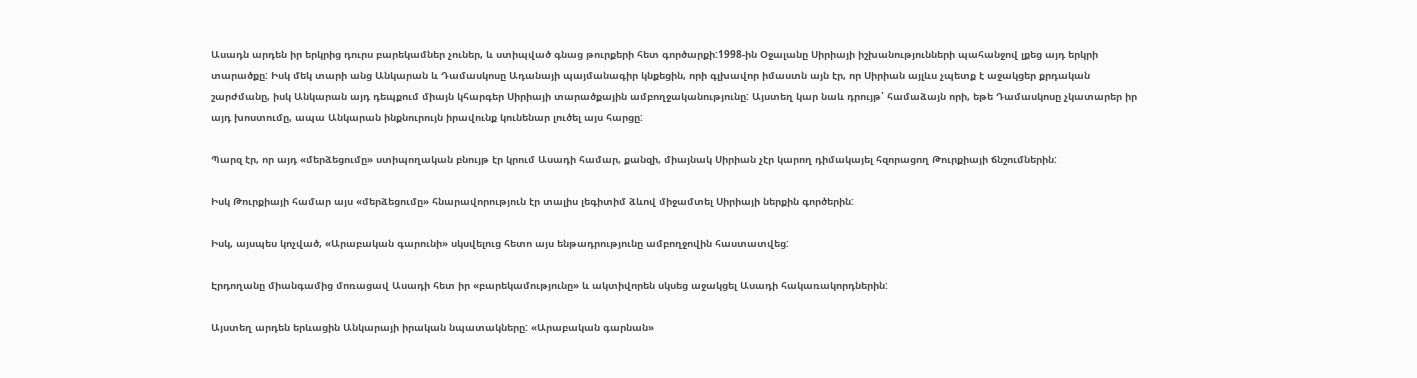Ասադն արդեն իր երկրից դուրս բարեկամներ չուներ, և ստիպված գնաց թուրքերի հետ գործարքի:1998-ին Օջալանը Սիրիայի իշխանությունների պահանջով լքեց այդ երկրի տարածքը: Իսկ մեկ տարի անց Անկարան և Դամասկոսը Ադանայի պայմանագիր կնքեցին, որի գլխավոր իմաստն այն էր, որ Սիրիան այլևս չպետք է աջակցեր քրդական շարժմանը, իսկ Անկարան այդ դեպքում միայն կհարգեր Սիրիայի տարածքային ամբողջականությունը: Այստեղ կար նաև դրույթ՝ համաձայն որի, եթե Դամասկոսը չկատարեր իր այդ խոստումը, ապա Անկարան ինքնուրույն իրավունք կունենար լուծել այս հարցը:

Պարզ էր, որ այդ «մերձեցումը» ստիպողական բնույթ էր կրում Ասադի համար, քանզի, միայնակ Սիրիան չէր կարող դիմակայել հզորացող Թուրքիայի ճնշումներին:

Իսկ Թուրքիայի համար այս «մերձեցումը» հնարավորություն էր տալիս լեգիտիմ ձևով միջամտել Սիրիայի ներքին գործերին:

Իսկ, այսպես կոչված, «Արաբական գարունի» սկսվելուց հետո այս ենթադրությունը ամբողջովին հաստատվեց:

Էրդողանը միանգամից մոռացավ Ասադի հետ իր «բարեկամությունը» և ակտիվորեն սկսեց աջակցել Ասադի հակառակորդներին:

Այստեղ արդեն երևացին Անկարայի իրական նպատակները: «Արաբական գարնան»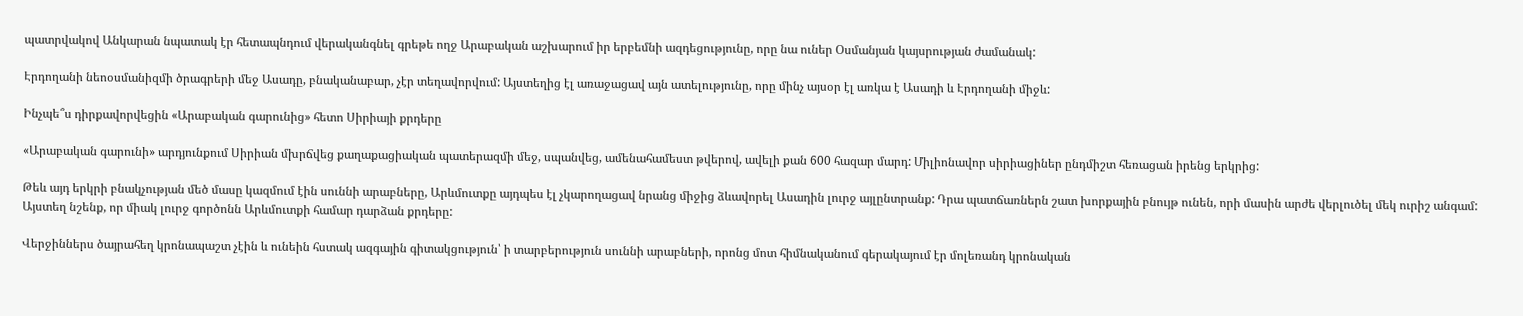պատրվակով Անկարան նպատակ էր հետապնդում վերականգնել գրեթե ողջ Արաբական աշխարում իր երբեմնի ազդեցությունը, որը նա ուներ Օսմանյան կայսրության ժամանակ:

Էրդողանի նեոօսմանիզմի ծրագրերի մեջ Ասադը, բնականաբար, չէր տեղավորվում: Այստեղից էլ առաջացավ այն ատելությունը, որը մինչ այսօր էլ առկա է Ասադի և Էրդողանի միջև:

Ինչպե՞ս դիրքավորվեցին «Արաբական գարունից» հետո Սիրիայի քրդերը

«Արաբական գարունի» արդյունքում Սիրիան մխրճվեց քաղաքացիական պատերազմի մեջ, սպանվեց, ամենահամեստ թվերով, ավելի քան 600 հազար մարդ: Միլիոնավոր սիրիացիներ ընդմիշտ հեռացան իրենց երկրից:

Թեև այդ երկրի բնակչության մեծ մասը կազմում էին սուննի արաբները, Արևմուտքը այդպես էլ չկարողացավ նրանց միջից ձևավորել Ասադին լուրջ այլընտրանք: Դրա պատճառներն շատ խորքային բնույթ ունեն, որի մասին արժե վերլուծել մեկ ուրիշ անգամ: Այստեղ նշենք, որ միակ լուրջ գործոնն Արևմուտքի համար դարձան քրդերը:

Վերջիններս ծայրահեղ կրոնապաշտ չէին և ունեին հստակ ազգային գիտակցություն՝ ի տարբերություն սուննի արաբների, որոնց մոտ հիմնականում գերակայում էր մոլեռանդ կրոնական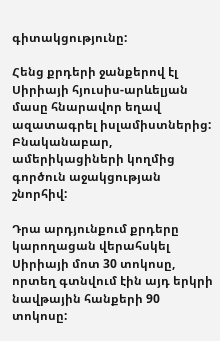գիտակցությունը:

Հենց քրդերի ջանքերով էլ Սիրիայի հյուսիս-արևելյան մասը հնարավոր եղավ ազատագրել իսլամիստներից: Բնականաբար, ամերիկացիների կողմից գործուն աջակցության շնորհիվ:

Դրա արդյունքում քրդերը կարողացան վերահսկել Սիրիայի մոտ 30 տոկոսը, որտեղ գտնվում էին այդ երկրի նավթային հանքերի 90 տոկոսը: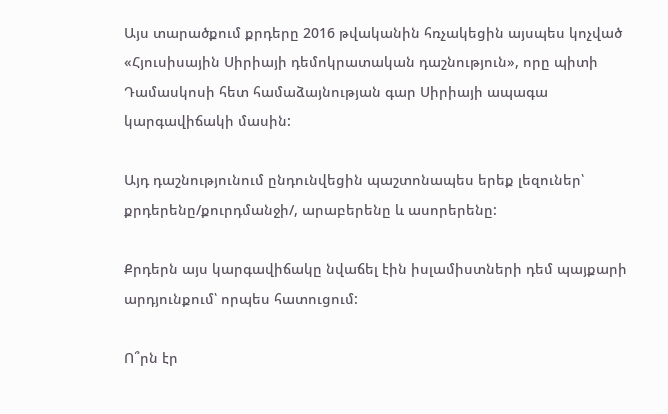Այս տարածքում քրդերը 2016 թվականին հռչակեցին այսպես կոչված «Հյուսիսային Սիրիայի դեմոկրատական դաշնություն», որը պիտի Դամասկոսի հետ համաձայնության գար Սիրիայի ապագա կարգավիճակի մասին:

Այդ դաշնությունում ընդունվեցին պաշտոնապես երեք լեզուներ՝ քրդերենը/քուրդմանջի/, արաբերենը և ասորերենը:

Քրդերն այս կարգավիճակը նվաճել էին իսլամիստների դեմ պայքարի արդյունքում՝ որպես հատուցում:

Ո՞րն էր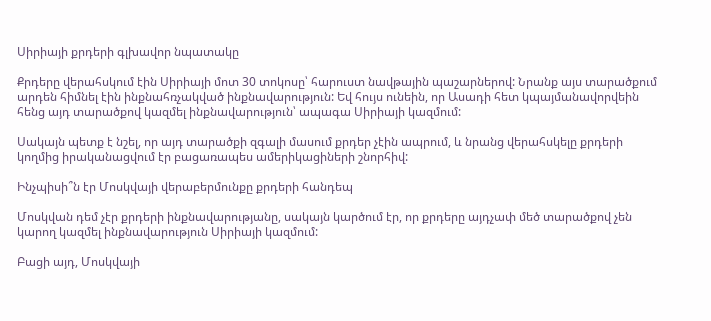Սիրիայի քրդերի գլխավոր նպատակը

Քրդերը վերահսկում էին Սիրիայի մոտ 30 տոկոսը՝ հարուստ նավթային պաշարներով: Նրանք այս տարածքում արդեն հիմնել էին ինքնահռչակված ինքնավարություն: Եվ հույս ունեին, որ Ասադի հետ կպայմանավորվեին հենց այդ տարածքով կազմել ինքնավարություն՝ ապագա Սիրիայի կազմում:

Սակայն պետք է նշել, որ այդ տարածքի զգալի մասում քրդեր չէին ապրում, և նրանց վերահսկելը քրդերի կողմից իրականացվում էր բացառապես ամերիկացիների շնորհիվ:

Ինչպիսի՞ն էր Մոսկվայի վերաբերմունքը քրդերի հանդեպ

Մոսկվան դեմ չէր քրդերի ինքնավարությանը, սակայն կարծում էր, որ քրդերը այդչափ մեծ տարածքով չեն կարող կազմել ինքնավարություն Սիրիայի կազմում:

Բացի այդ, Մոսկվայի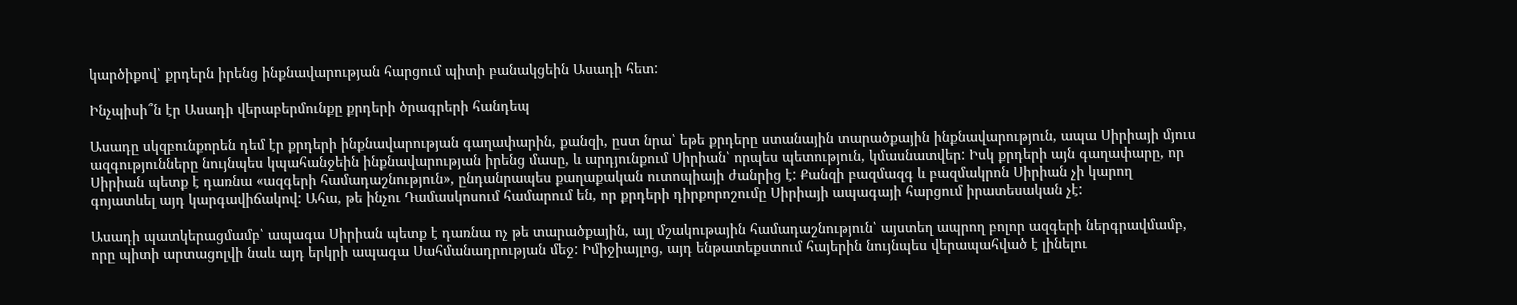կարծիքով՝ քրդերն իրենց ինքնավարության հարցում պիտի բանակցեին Ասադի հետ:

Ինչպիսի՞ն էր Ասադի վերաբերմունքը քրդերի ծրագրերի հանդեպ

Ասադը սկզբունքորեն դեմ էր քրդերի ինքնավարության գաղափարին, քանզի, ըստ նրա՝ եթե քրդերը ստանային տարածքային ինքնավարություն, ապա Սիրիայի մյուս ազգությունները նույնպես կպահանջեին ինքնավարության իրենց մասը, և արդյունքում Սիրիան՝ որպես պետություն, կմասնատվեր: Իսկ քրդերի այն գաղափարը, որ Սիրիան պետք է դառնա «ազգերի համադաշնություն», ընդանրապես քաղաքական ուտոպիայի ժանրից է: Քանզի բազմազգ և բազմակրոն Սիրիան չի կարող գոյատևել այդ կարգավիճակով: Ահա, թե ինչու Դամասկոսում համարում են, որ քրդերի դիրքորոշումը Սիրիայի ապագայի հարցում իրատեսական չէ:

Ասադի պատկերացմամբ՝ ապագա Սիրիան պետք է դառնա ոչ թե տարածքային, այլ մշակութային համադաշնություն՝ այստեղ ապրող բոլոր ազգերի ներգրավմամբ, որը պիտի արտացոլվի նաև այդ երկրի ապագա Սահմանադրության մեջ: Իմիջիայլոց, այդ ենթատեքստում հայերին նույնպես վերապահված է լինելու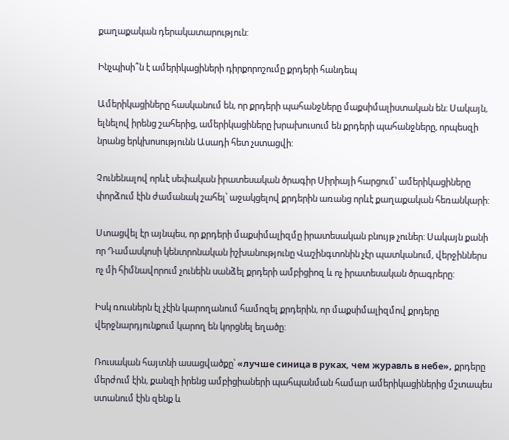քաղաքական դերակատարություն:

Ինչպիսի՞ն է ամերիկացիների դիրքորոշումը քրդերի հանդեպ

Ամերիկացիները հասկանում են, որ քրդերի պահանջները մաքսիմալիստական են: Սակայն, ելնելով իրենց շահերից, ամերիկացիները խրախուսում են քրդերի պահանջները, որպեսզի նրանց երկխոսությունն Ասադի հետ չստացվի:

Չունենալով որևէ սեփական իրատեսական ծրագիր Սիրիայի հարցում՝ ամերիկացիները փորձում էին ժամանակ շահել՝ աջակցելով քրդերին առանց որևէ քաղաքական հեռանկարի:

Ստացվել էր այնպես, որ քրդերի մաքսիմալիզմը իրատեսական բնույթ չուներ: Սակայն քանի որ Դամասկոսի կենտրոնական իշխանությունը Վաշինգտոնին չէր պատկանում, վերջիններս ոչ մի հիմնավորում չունեին սանձել քրդերի ամբիցիոզ և ոչ իրատեսական ծրագրերը:

Իսկ ռուսներն էլ չէին կարողանում համոզել քրդերին, որ մաքսիմալիզմով քրդերը վերջնարդյունքում կարող են կորցնել եղածը:

Ռուսական հայտնի ասացվածքը՝ «лучше синица в руках, чем журавль в небе», քրդերը մերժում էին, քանզի իրենց ամբիցիաների պահպանման համար ամերիկացիներից մշտապես ստանում էին զենք և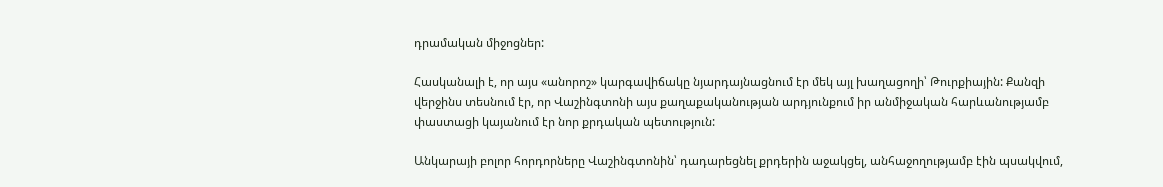դրամական միջոցներ:

Հասկանալի է, որ այս «անորոշ» կարգավիճակը նյարդայնացնում էր մեկ այլ խաղացողի՝ Թուրքիային: Քանզի վերջինս տեսնում էր, որ Վաշինգտոնի այս քաղաքականության արդյունքում իր անմիջական հարևանությամբ փաստացի կայանում էր նոր քրդական պետություն:

Անկարայի բոլոր հորդորները Վաշինգտոնին՝ դադարեցնել քրդերին աջակցել, անհաջողությամբ էին պսակվում,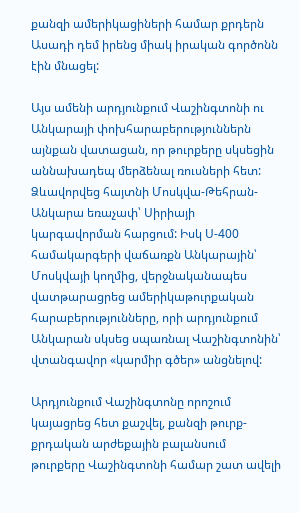քանզի ամերիկացիների համար քրդերն Ասադի դեմ իրենց միակ իրական գործոնն էին մնացել:

Այս ամենի արդյունքում Վաշինգտոնի ու Անկարայի փոխհարաբերություններն այնքան վատացան, որ թուրքերը սկսեցին աննախադեպ մերձենալ ռուսների հետ: Ձևավորվեց հայտնի Մոսկվա-Թեհրան-Անկարա եռաչափ՝ Սիրիայի կարգավորման հարցում: Իսկ Ս-400 համակարգերի վաճառքն Անկարային՝ Մոսկվայի կողմից, վերջնականապես վատթարացրեց ամերիկաթուրքական հարաբերությունները, որի արդյունքում Անկարան սկսեց սպառնալ Վաշինգտոնին՝ վտանգավոր «կարմիր գծեր» անցնելով:

Արդյունքում Վաշինգտոնը որոշում կայացրեց հետ քաշվել, քանզի թուրք-քրդական արժեքային բալանսում թուրքերը Վաշինգտոնի համար շատ ավելի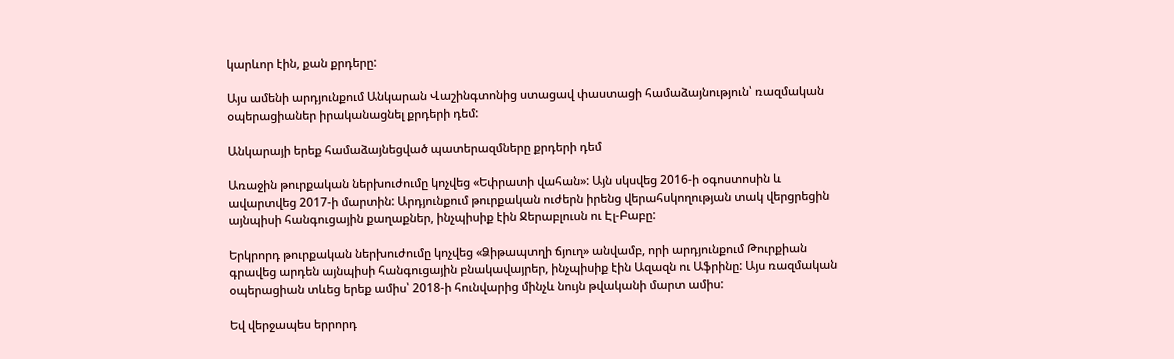կարևոր էին, քան քրդերը:

Այս ամենի արդյունքում Անկարան Վաշինգտոնից ստացավ փաստացի համաձայնություն՝ ռազմական օպերացիաներ իրականացնել քրդերի դեմ:

Անկարայի երեք համաձայնեցված պատերազմները քրդերի դեմ

Առաջին թուրքական ներխուժումը կոչվեց «Եփրատի վահան»: Այն սկսվեց 2016-ի օգոստոսին և ավարտվեց 2017-ի մարտին: Արդյունքում թուրքական ուժերն իրենց վերահսկողության տակ վերցրեցին այնպիսի հանգուցային քաղաքներ, ինչպիսիք էին Ջերաբլուսն ու Էլ-Բաբը:

Երկրորդ թուրքական ներխուժումը կոչվեց «Ձիթապտղի ճյուղ» անվամբ, որի արդյունքում Թուրքիան գրավեց արդեն այնպիսի հանգուցային բնակավայրեր, ինչպիսիք էին Ազազն ու Աֆրինը: Այս ռազմական օպերացիան տևեց երեք ամիս՝ 2018-ի հունվարից մինչև նույն թվականի մարտ ամիս:

Եվ վերջապես երրորդ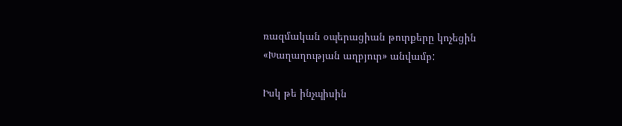ռազմական օպերացիան թուրքերը կոչեցին «Խաղաղության աղբյուր» անվամբ:

Իսկ թե ինչպիսին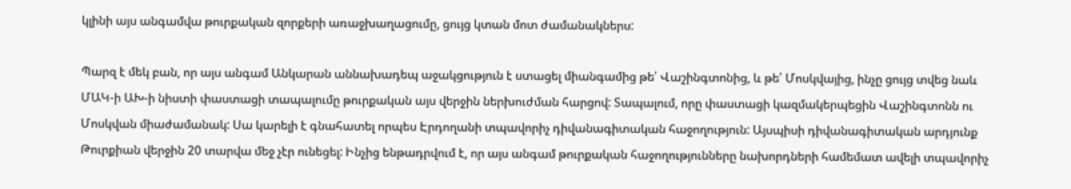կլինի այս անգամվա թուրքական զորքերի առաջխաղացումը, ցույց կտան մոտ ժամանակներս:

Պարզ է մեկ բան, որ այս անգամ Անկարան աննախադեպ աջակցություն է ստացել միանգամից թե՛ Վաշինգտոնից, և թե՛ Մոսկվայից, ինչը ցույց տվեց նաև ՄԱԿ-ի ԱԽ-ի նիստի փաստացի տապալումը թուրքական այս վերջին ներխուժման հարցով: Տապալում, որը փաստացի կազմակերպեցին Վաշինգտոնն ու Մոսկվան միաժամանակ: Սա կարելի է գնահատել որպես Էրդողանի տպավորիչ դիվանագիտական հաջողություն: Այսպիսի դիվանագիտական արդյունք Թուրքիան վերջին 20 տարվա մեջ չէր ունեցել: Ինչից ենթադրվում է, որ այս անգամ թուրքական հաջողությունները նախորդների համեմատ ավելի տպավորիչ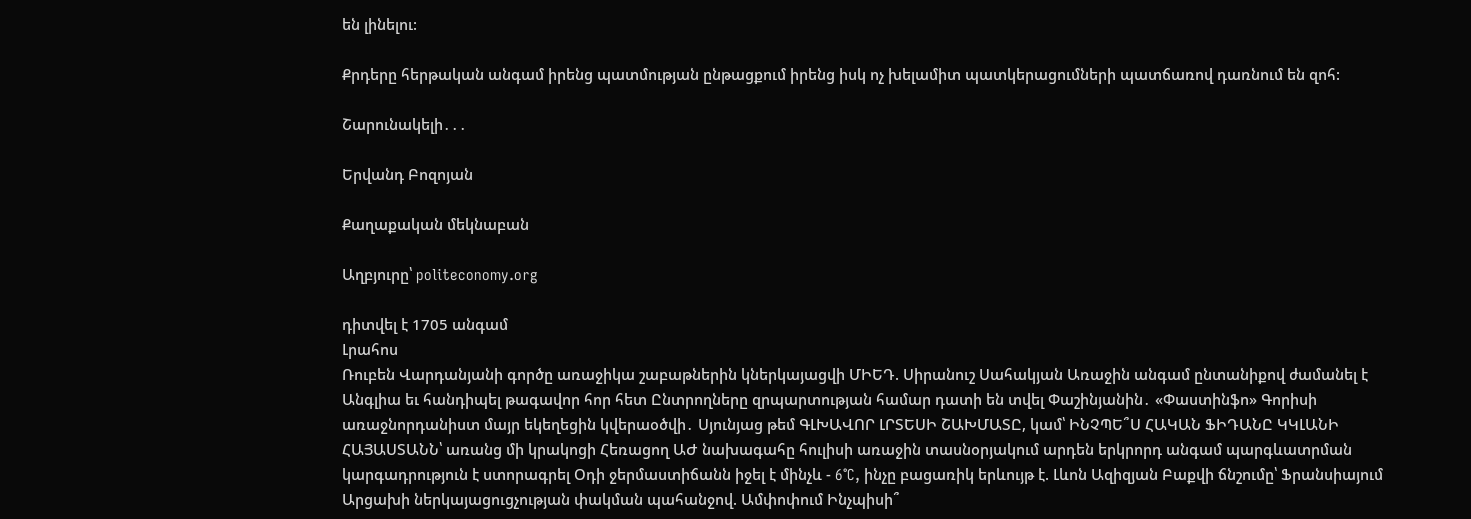են լինելու:

Քրդերը հերթական անգամ իրենց պատմության ընթացքում իրենց իսկ ոչ խելամիտ պատկերացումների պատճառով դառնում են զոհ:

Շարունակելի․․․

Երվանդ Բոզոյան

Քաղաքական մեկնաբան

Աղբյուրը՝ politeconomy.org

դիտվել է 1705 անգամ
Լրահոս
Ռուբեն Վարդանյանի գործը առաջիկա շաբաթներին կներկայացվի ՄԻԵԴ. Սիրանուշ Սահակյան Առաջին անգամ ընտանիքով ժամանել է Անգլիա եւ հանդիպել թագավոր հոր հետ Ընտրողները զրպարտության համար դատի են տվել Փաշինյանին․ «Փաստինֆո» Գորիսի առաջնորդանիստ մայր եկեղեցին կվերաօծվի․ Սյունյաց թեմ ԳԼԽԱՎՈՐ ԼՐՏԵՍԻ ՇԱԽՄԱՏԸ, կամ՝ ԻՆՉՊԵ՞Ս ՀԱԿԱՆ ՖԻԴԱՆԸ ԿԿԼԱՆԻ ՀԱՅԱՍՏԱՆՆ՝ առանց մի կրակոցի Հեռացող ԱԺ նախագահը հուլիսի առաջին տասնօրյակում արդեն երկրորդ անգամ պարգևատրման կարգադրություն է ստորագրել Օդի ջերմաստիճանն իջել է մինչև - 6°C, ինչը բացառիկ երևույթ է. Լևոն Ազիզյան Բաքվի ճնշումը՝ Ֆրանսիայում Արցախի ներկայացուցչության փակման պահանջով. Ամփոփում Ինչպիսի՞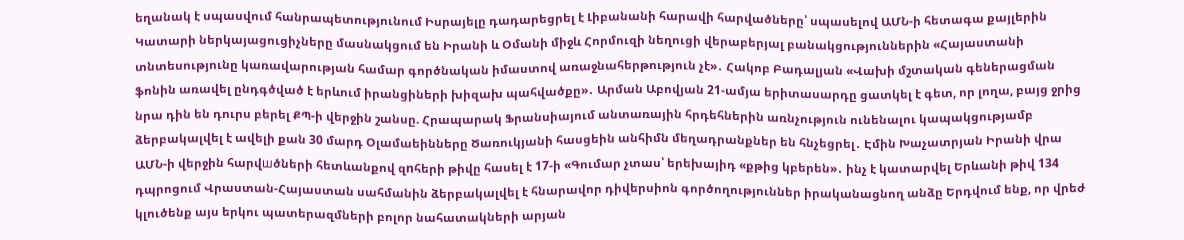եղանակ է սպասվում հանրապետությունում Իսրայելը դադարեցրել է Լիբանանի հարավի հարվածները՝ սպասելով ԱՄՆ-ի հետագա քայլերին Կատարի ներկայացուցիչները մասնակցում են Իրանի և Օմանի միջև Հորմուզի նեղուցի վերաբերյալ բանակցություններին «Հայաստանի տնտեսությունը կառավարության համար գործնական իմաստով առաջնահերթություն չէ»․ Հակոբ Բադալյան «Վախի մշտական գեներացման ֆոնին առավել ընդգծված է երևում իրանցիների խիզախ պահվածքը»․ Արման Աբովյան 21-ամյա երիտասարդը ցատկել է գետ, որ լողա, բայց ջրից նրա դին են դուրս բերել ՔՊ-ի վերջին շանսը. Հրապարակ Ֆրանսիայում անտառային հրդեհներին առնչություն ունենալու կապակցությամբ ձերբակալվել է ավելի քան 30 մարդ Օլամաեինները Ծառուկյանի հասցեին անհիմն մեղադրանքներ են հնչեցրել․ Էմին Խաչատրյան Իրանի վրա ԱՄՆ-ի վերջին հարվшծների հետևանքով զnհերի թիվը հասել է 17-ի «Գումար չտաս՝ երեխայիդ «քթից կբերեն»․ ինչ է կատարվել Երևանի թիվ 134 դպրոցում Վրաստան-Հայաստան սահմանին ձերբակալվել է հնարավոր դիվերսիոն գործողություններ իրականացնող անձը Երդվում ենք, որ վրեժ կլուծենք այս երկու պատերազմների բոլոր նահատակների արյան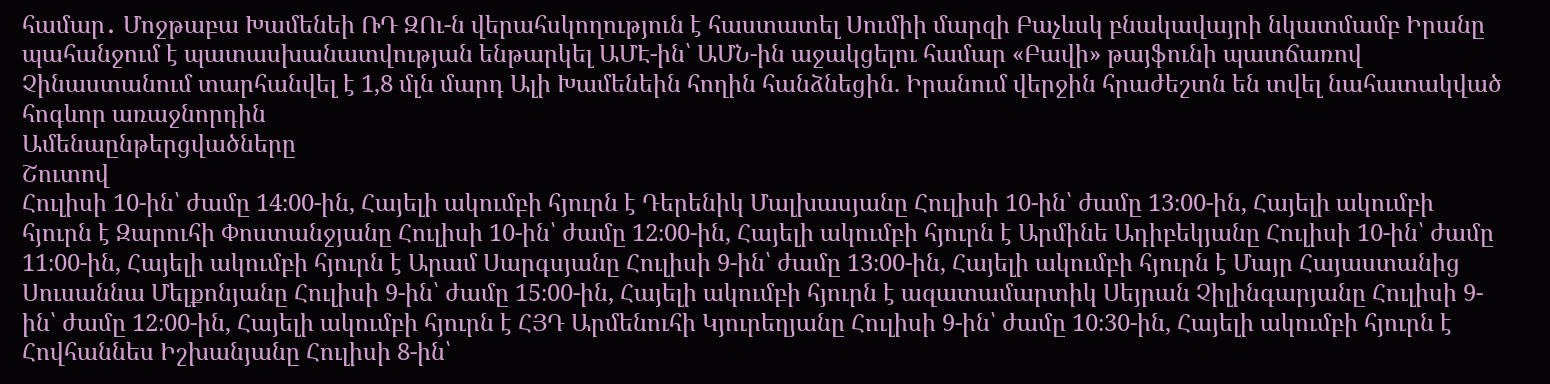համար․ Մոջթաբա Խամենեի ՌԴ ԶՈւ-ն վերահսկողություն է հաստատել Սումիի մարզի Բաչևսկ բնակավայրի նկատմամբ Իրանը պահանջում է պատասխանատվության ենթարկել ԱՄԷ-ին՝ ԱՄՆ-ին աջակցելու համար «Բավի» թայֆունի պատճառով Չինաստանում տարհանվել է 1,8 մլն մարդ Ալի Խամենեին հողին հանձնեցին. Իրանում վերջին հրաժեշտն են տվել նահատակված հոգևոր առաջնորդին
Ամենաընթերցվածները
Շուտով
Հուլիսի 10-ին՝ ժամը 14։00-ին, Հայելի ակումբի հյուրն է Դերենիկ Մալխասյանը Հուլիսի 10-ին՝ ժամը 13։00-ին, Հայելի ակումբի հյուրն է Զարուհի Փոստանջյանը Հուլիսի 10-ին՝ ժամը 12։00-ին, Հայելի ակումբի հյուրն է Արմինե Ադիբեկյանը Հուլիսի 10-ին՝ ժամը 11։00-ին, Հայելի ակումբի հյուրն է Արամ Սարգսյանը Հուլիսի 9-ին՝ ժամը 13։00-ին, Հայելի ակումբի հյուրն է Մայր Հայաստանից Սուսաննա Մելքոնյանը Հուլիսի 9-ին՝ ժամը 15։00-ին, Հայելի ակումբի հյուրն է ազատամարտիկ Սեյրան Չիլինգարյանը Հուլիսի 9-ին՝ ժամը 12։00-ին, Հայելի ակումբի հյուրն է ՀՅԴ Արմենուհի Կյուրեղյանը Հուլիսի 9-ին՝ ժամը 10։30-ին, Հայելի ակումբի հյուրն է Հովհաննես Իշխանյանը Հուլիսի 8-ին՝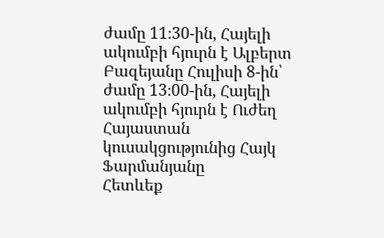ժամը 11։30-ին, Հայելի ակումբի հյուրն է Ալբերտ Բազեյանը Հուլիսի 8-ին՝ ժամը 13։00-ին, Հայելի ակումբի հյուրն է Ուժեղ Հայաստան կուսակցությունից Հայկ Ֆարմանյանը
Հետևեք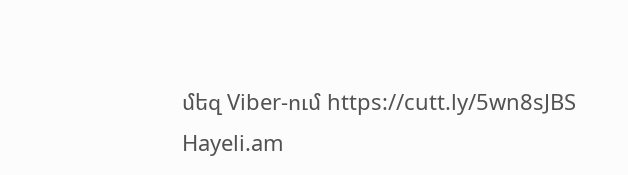մեզ Viber-ում https://cutt.ly/5wn8sJBS
Hayeli.am